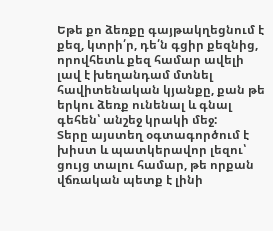Եթե քո ձեռքը գայթակղեցնում է քեզ, կտրի՛ր, դե՛ն գցիր քեզնից, որովհետև քեզ համար ավելի լավ է խեղանդամ մտնել հավիտենական կյանքը, քան թե երկու ձեռք ունենալ և գնալ գեհեն՝ անշեջ կրակի մեջ:
Տերը այստեղ օգտագործում է խիստ և պատկերավոր լեզու՝ ցույց տալու համար, թե որքան վճռական պետք է լինի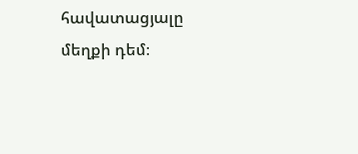հավատացյալը մեղքի դեմ։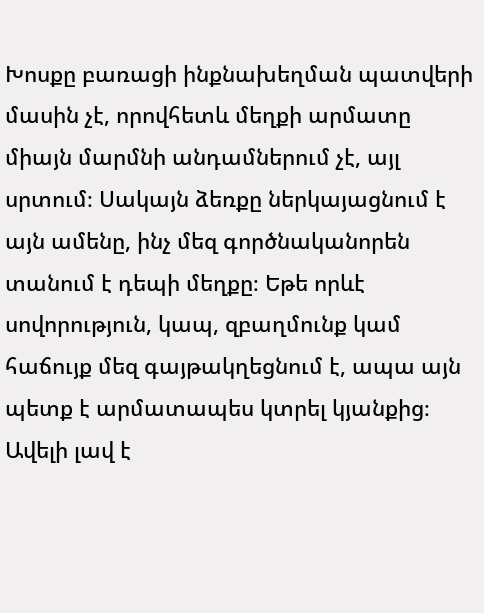Խոսքը բառացի ինքնախեղման պատվերի մասին չէ, որովհետև մեղքի արմատը միայն մարմնի անդամներում չէ, այլ սրտում։ Սակայն ձեռքը ներկայացնում է այն ամենը, ինչ մեզ գործնականորեն տանում է դեպի մեղքը։ Եթե որևէ սովորություն, կապ, զբաղմունք կամ հաճույք մեզ գայթակղեցնում է, ապա այն պետք է արմատապես կտրել կյանքից։ Ավելի լավ է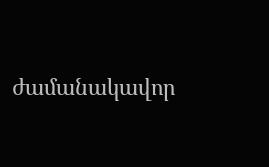ժամանակավոր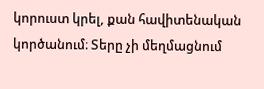կորուստ կրել, քան հավիտենական կործանում։ Տերը չի մեղմացնում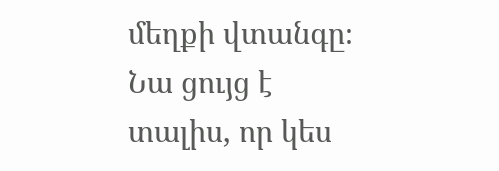մեղքի վտանգը։ Նա ցույց է տալիս, որ կես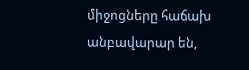միջոցները հաճախ անբավարար են,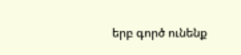երբ գործ ունենք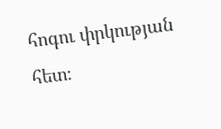հոգու փրկության հետ։